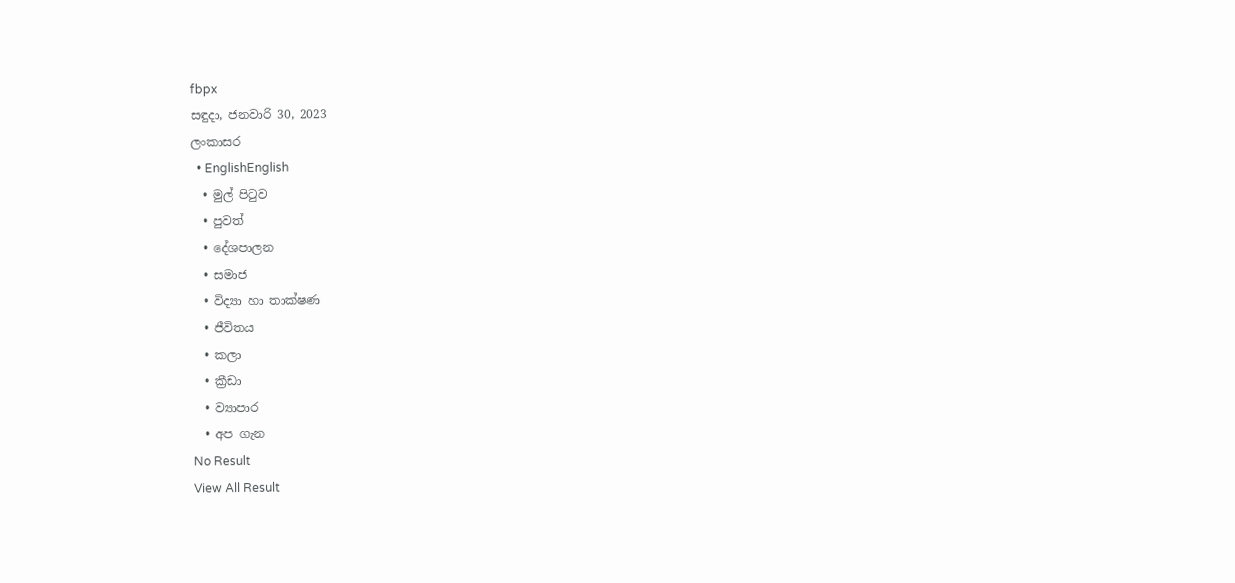fbpx
සඳුදා, ජනවාරි 30, 2023
ලංකාසර
  • EnglishEnglish
  • මුල් පිටුව
  • පුවත්
  • දේශපාලන
  • සමාජ
  • විද්‍යා හා තාක්ෂණ
  • ජීවිතය
  • කලා
  • ක්‍රීඩා
  • ව්‍යාපාර
  • අප ගැන
No Result
View All Result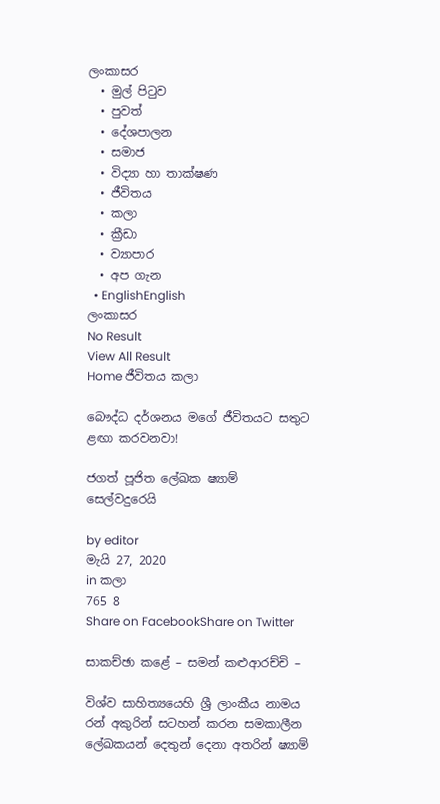ලංකාසර
  • මුල් පිටුව
  • පුවත්
  • දේශපාලන
  • සමාජ
  • විද්‍යා හා තාක්ෂණ
  • ජීවිතය
  • කලා
  • ක්‍රීඩා
  • ව්‍යාපාර
  • අප ගැන
  • EnglishEnglish
ලංකාසර
No Result
View All Result
Home ජීවිතය කලා

බෞද්ධ දර්ශනය මගේ ජීවිතයට සතුට ළඟා කරවනවා!

ජගත් පූජිත ලේඛක ෂ්‍යාම් සෙල්වදුරෙයි

by editor
මැයි 27, 2020
in කලා
765 8
Share on FacebookShare on Twitter

සාකච්ඡා කළේ – සමන් කළුආරච්චි –

විශ්ව සාහිත්‍යයෙහි ශ්‍රී ලාංකීය නාමය රන් අකුරින් සටහන් කරන සමකාලීන ලේඛකයන් දෙතුන් දෙනා අතරින් ෂ්‍යාම්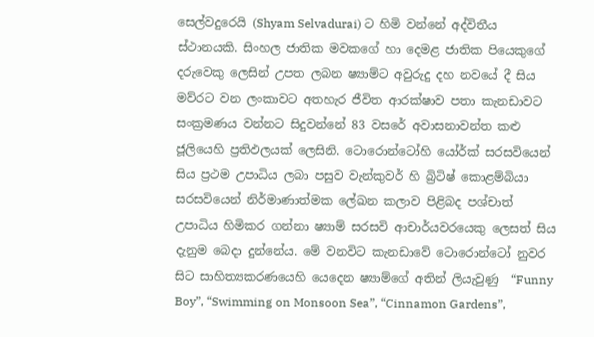සෙල්වදුරෙයි (Shyam Selvadurai) ට හිමි වන්නේ අද්විතීය  ස්ථානයකි. සිංහල ජාතික මවකගේ හා දෙමළ ජාතික පියෙකුගේ දරුවෙකු ලෙසින් උපත ලබන ෂ්‍යාම්ට අවුරුදු දහ නවයේ දී සිය මව්රට වන ලංකාවට අතහැර ජීවිත ආරක්ෂාව පතා කැනඩාවට සංක්‍රමණය වන්නට සිදුවන්නේ 83 වසරේ අවාසනාවන්ත කළු ජූලියෙහි ප්‍රතිඵලයක් ලෙසිනි. ටොරොන්ටෝහි යෝර්ක් සරසවියෙන් සිය ප්‍රථම උපාධිය ලබා පසුව වැන්කුවර් හි බ්‍රිටිෂ් කොළම්බියා සරසවියෙන් නිර්මාණාත්මක ලේඛන කලාව පිළිබද පශ්චාත් උපාධිය හිමිකර ගන්නා ෂ්‍යාම් සරසවි ආචාර්යවරයෙකු ලෙසත් සිය දැනුම බෙදා දුන්නේය. මේ වනවිට කැනඩාවේ ටොරොන්ටෝ නුවර සිට සාහිත්‍යකරණයෙහි යෙදෙන ෂ්‍යාම්ගේ අතින් ලියැවුණු  “Funny Boy”, “Swimming on Monsoon Sea”, “Cinnamon Gardens”,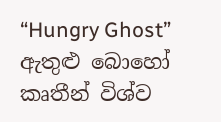“Hungry Ghost”  ඇතුළු බොහෝ කෘතීන් විශ්ව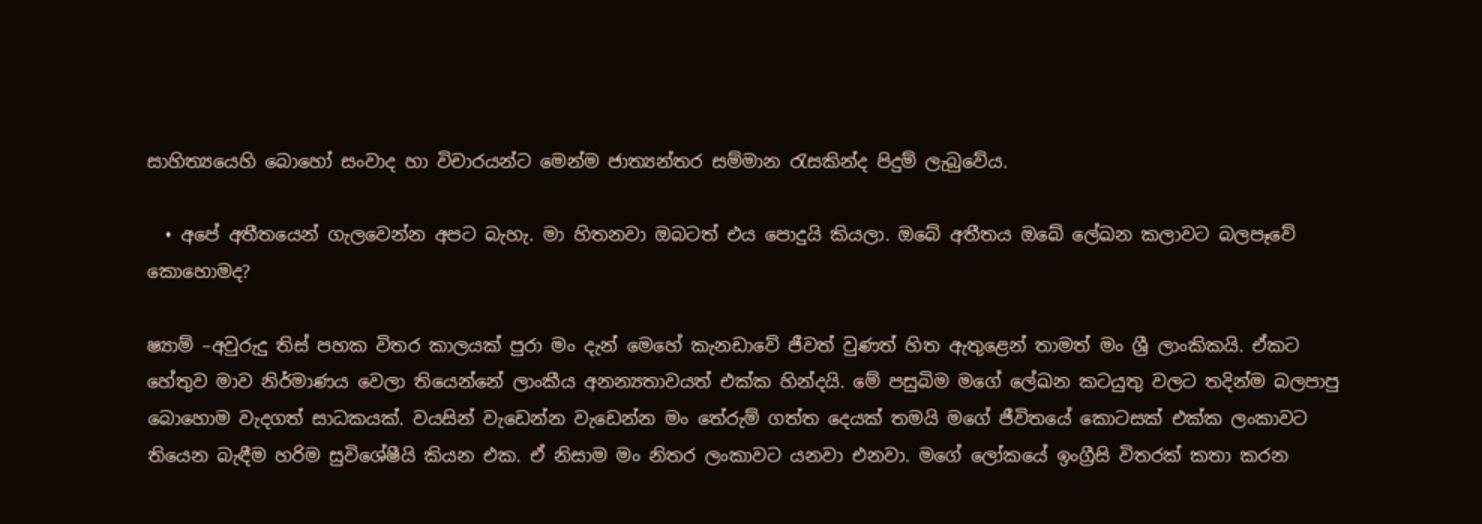සාහිත්‍යයෙහි බොහෝ සංවාද හා විචාරයන්ට මෙන්ම ජාත්‍යන්තර සම්මාන රැසකින්ද පිදුම් ලැබුවේය.

  • අපේ අතීතයෙන් ගැලවෙන්න අපට බැහැ. මා හිතනවා ඔබටත් එය පොදුයි කියලා. ඔබේ අතීතය ඔබේ ලේඛන කලාවට බලපෑවේ කොහොමද?

ෂ්‍යාම් –අවුරුදු තිස් පහක විතර කාලයක් පුරා මං දැන් මෙහේ කැනඩාවේ ජීවත් වුණත් හිත ඇතුළෙන් තාමත් මං ශ්‍රී ලාංකිකයි. ඒකට හේතුව මාව නිර්මාණය වෙලා තියෙන්නේ ලාංකීය අනන්‍යතාවයත් එක්ක හින්දයි. මේ පසුබිම මගේ ලේඛන කටයුතු වලට තදින්ම බලපාපු බොහොම වැදගත් සාධකයක්. වයසින් වැඩෙන්න වැඩෙන්න මං තේරුම් ගත්ත දෙයක් තමයි මගේ ජීවිතයේ කොටසක් එක්ක ලංකාවට තියෙන බැඳීම හරිම සුවිශේෂීයි කියන එක. ඒ නිසාම මං නිතර ලංකාවට යනවා එනවා. මගේ ලෝකයේ ඉංග්‍රීසි විතරක් කතා කරන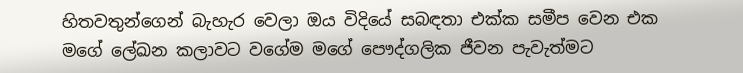හිතවතුන්ගෙන් බැහැර වෙලා ඔය විදියේ සබඳතා එක්ක සමීප වෙන එක මගේ ලේඛන කලාවට වගේම මගේ පෞද්ගලික ජීවන පැවැත්මට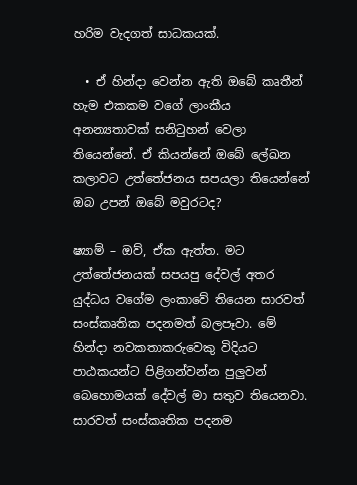හරිම වැදගත් සාධකයක්.

  • ඒ හින්දා වෙන්න ඇති ඔබේ කෘතීන් හැම එකකම වගේ ලාංකීය අනන්‍යතාවක් සනිටුහන් වෙලා තියෙන්නේ. ඒ කියන්නේ ඔබේ ලේඛන කලාවට උත්තේජනය සපයලා තියෙන්නේ ඔබ උපන් ඔබේ මවුරටද?

ෂ්‍යාම් – ඔව්, ඒක ඇත්ත. මට උත්තේජනයක් සපයපු දේවල් අතර යුද්ධය වගේම ලංකාවේ තියෙන සාරවත් සංස්කෘතික පදනමත් බලපෑවා. මේ හින්දා නවකතාකරුවෙකු විදියට පාඨකයන්ට පිළිගන්වන්න පුලුවන් බෙහොමයක් දේවල් මා සතුව තියෙනවා. සාරවත් සංස්කෘතික පදනම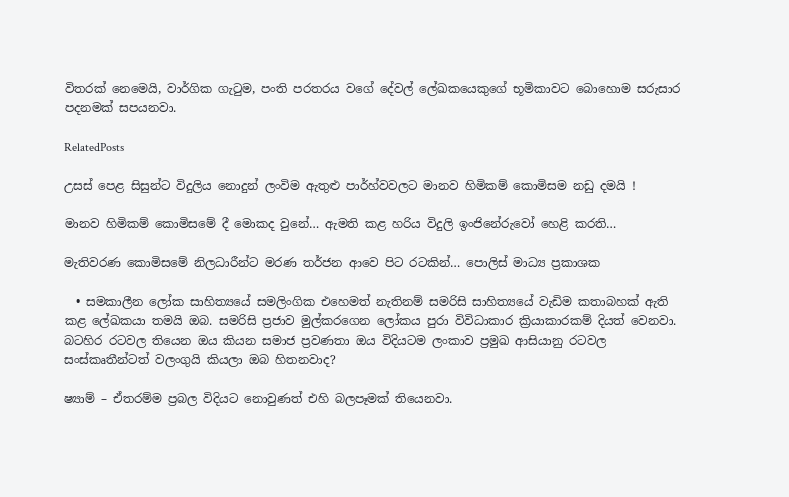විතරක් නෙමෙයි, වාර්ගික ගැටුම, පංති පරතරය වගේ දේවල් ලේඛකයෙකුගේ භූමිකාවට බොහොම සරුසාර පදනමක් සපයනවා.

RelatedPosts

උසස් පෙළ සිසුන්ට විදුලිය නොදුන් ලංවිම ඇතුළු පාර්හ්වවලට මානව හිමිකම් කොමිසම නඩු දමයි !

මානව හිමිකම් කොමිසමේ දී මොකද වුනේ… ඇමති කළ හරිය විදුලි ඉංජිනේරුවෝ හෙළි කරති…

මැතිවරණ කොමිසමේ නිලධාරීන්ට මරණ තර්ජන ආවෙ පිට රටකින්… පොලිස් මාධ්‍ය ප්‍රකාශක

  • සමකාලීන ලෝක සාහිත්‍යයේ සමලිංගික එහෙමත් නැතිනම් සමරිසි සාහිත්‍යයේ වැඩිම කතාබහක් ඇති කළ ලේඛකයා තමයි ඔබ. සමරිසි ප්‍රජාව මුල්කරගෙන ලෝකය පුරා විවිධාකාර ක්‍රියාකාරකම් දියත් වෙනවා. බටහිර රටවල තියෙන ඔය කියන සමාජ ප්‍රවණතා ඔය විදියටම ලංකාව ප්‍රමුඛ ආසියානු රටවල සංස්කෘතීන්ටත් වලංගුයි කියලා ඔබ හිතනවාද?

ෂ්‍යාම් – ඒතරම්ම ප්‍රබල විදියට නොවුණත් එහි බලපෑමක් තියෙනවා.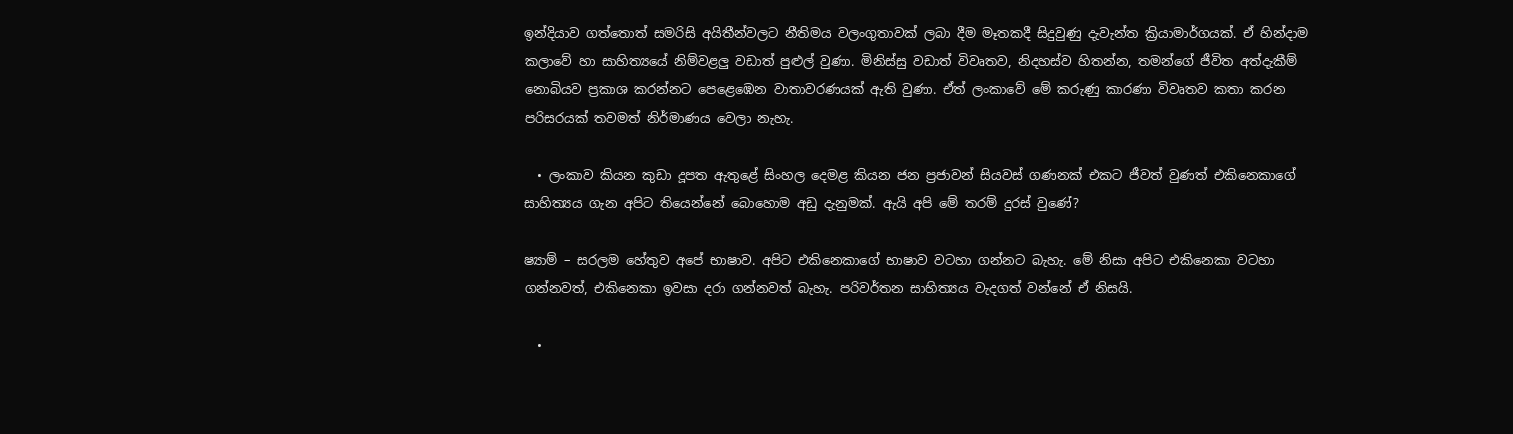ඉන්දියාව ගත්තොත් සමරිසි අයිතීන්වලට නීතිමය වලංගුතාවක් ලබා දීම මෑතකදී සිදුවුණු දැවැන්ත ක්‍රියාමාර්ගයක්. ඒ හින්දාම කලාවේ හා සාහිත්‍යයේ නිම්වළලු වඩාත් පුළුල් වුණා. මිනිස්සු වඩාත් විවෘතව, නිදහස්ව හිතන්න, තමන්ගේ ජීවිත අත්දැකීම් නොබියව ප්‍රකාශ කරන්නට පෙළෙඹෙන වාතාවරණයක් ඇති වුණා. ඒත් ලංකාවේ මේ කරුණු කාරණා විවෘතව කතා කරන පරිසරයක් තවමත් නිර්මාණය වෙලා නැහැ.

  • ලංකාව කියන කුඩා දූපත ඇතුළේ සිංහල දෙමළ කියන ජන ප්‍රජාවන් සියවස් ගණනක් එකට ජීවත් වුණත් එකිනෙකාගේ සාහිත්‍යය ගැන අපිට තියෙන්නේ බොහොම අඩු දැනුමක්. ඇයි අපි මේ තරම් දුරස් වුණේ?

ෂ්‍යාම් – සරලම හේතුව අපේ භාෂාව. අපිට එකිනෙකාගේ භාෂාව වටහා ගන්නට බැහැ. මේ නිසා අපිට එකිනෙකා වටහා ගන්නවත්, එකිනෙකා ඉවසා දරා ගන්නවත් බැහැ. පරිවර්තන සාහිත්‍යය වැදගත් වන්නේ ඒ නිසයි.

  •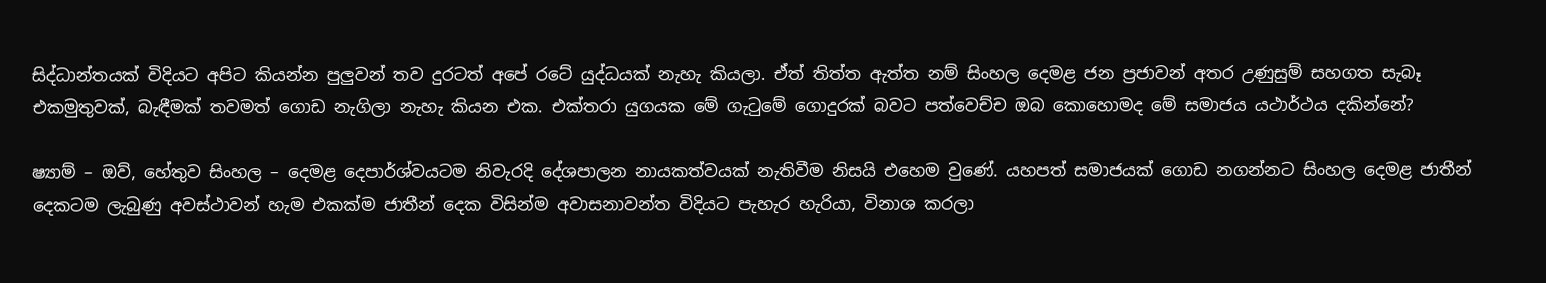සිද්ධාන්තයක් විදියට අපිට කියන්න පුලුවන් තව දුරටත් අපේ රටේ යුද්ධයක් නැහැ කියලා. ඒත් තිත්ත ඇත්ත නම් සිංහල දෙමළ ජන ප්‍රජාවන් අතර උණුසුම් සහගත සැබෑ එකමුතුවක්, බැඳීමක් තවමත් ගොඩ නැගිලා නැහැ කියන එක. එක්තරා යුගයක මේ ගැටුමේ ගොදුරක් බවට පත්වෙච්ච ඔබ කොහොමද මේ සමාජය යථාර්ථය දකින්නේ?

ෂ්‍යාම් – ඔව්, හේතුව සිංහල – දෙමළ දෙපාර්ශ්වයටම නිවැරදි දේශපාලන නායකත්වයක් නැතිවීම නිසයි එහෙම වුණේ. යහපත් සමාජයක් ගොඩ නගන්නට සිංහල දෙමළ ජාතීන් දෙකටම ලැබුණු අවස්ථාවන් හැම එකක්ම ජාතීන් දෙක විසින්ම අවාසනාවන්ත විදියට පැහැර හැරියා, විනාශ කරලා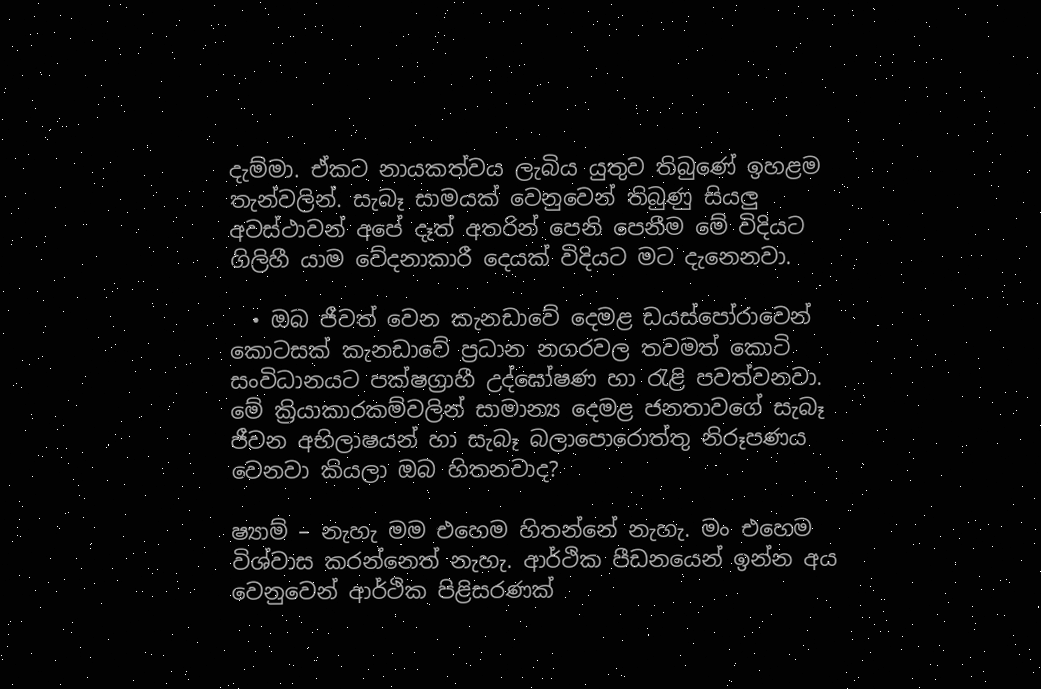දැම්මා. ඒකට නායකත්වය ලැබිය යුතුව තිබුණේ ඉහළම තැන්වලින්. සැබෑ සාමයක් වෙනුවෙන් තිබුණු සියලු අවස්ථාවන් අපේ දෑත් අතරින් පෙනි පෙනීම මේ විදියට ගිලිහී යාම වේදනාකාරී දෙයක් විදියට මට දැනෙනවා.

  • ඔබ ජීවත් වෙන කැනඩාවේ දෙමළ ඩයස්පෝරාවෙන් කොටසක් කැනඩාවේ ප්‍රධාන නගරවල තවමත් කොටි සංවිධානයට පක්ෂග්‍රාහී උද්ඝෝෂණ හා රැළි පවත්වනවා. මේ ක්‍රියාකාරකම්වලින් සාමාන්‍ය දෙමළ ජනතාවගේ සැබෑ ජීවන අභිලාෂයන් හා සැබෑ බලාපොරොත්තු නිරූපණය වෙනවා කියලා ඔබ හිතනවාද?

ෂ්‍යාම් – නැහැ මම එහෙම හිතන්නේ නැහැ. මං එහෙම විශ්වාස කරන්නෙත් නැහැ. ආර්ථික පීඩනයෙන් ඉන්න අය වෙනුවෙන් ආර්ථික පිළිසරණක්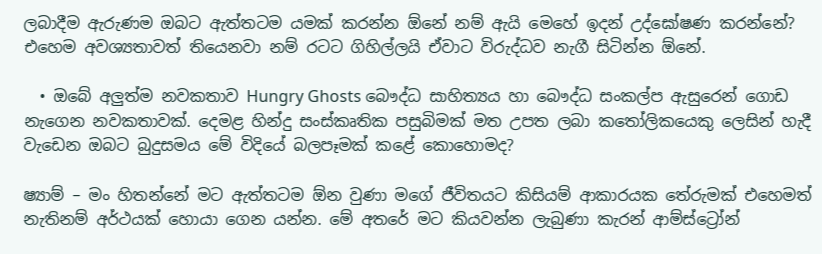ලබාදීම ඇරුණම ඔබට ඇත්තටම යමක් කරන්න ඕනේ නම් ඇයි මෙහේ ඉදන් උද්ඝෝෂණ කරන්නේ? එහෙම අවශ්‍යතාවත් තියෙනවා නම් රටට ගිහිල්ලයි ඒවාට විරුද්ධව නැගී සිටින්න ඕනේ.

  • ඔබේ අලුත්ම නවකතාව Hungry Ghosts බෞද්ධ සාහිත්‍යය හා බෞද්ධ සංකල්ප ඇසුරෙන් ගොඩ නැගෙන නවකතාවක්. දෙමළ හින්දු සංස්කෘතික පසුබිමක් මත උපත ලබා කතෝලිකයෙකු ලෙසින් හැදී වැඩෙන ඔබට බුදුසමය මේ විදියේ බලපෑමක් කළේ කොහොමද?

ෂ්‍යාම් – මං හිතන්නේ මට ඇත්තටම ඕන වුණා මගේ ජීවිතයට කිසියම් ආකාරයක තේරුමක් එහෙමත් නැතිනම් අර්ථයක් හොයා ගෙන යන්න. මේ අතරේ මට කියවන්න ලැබුණා කැරන් ආම්ස්ට්‍රෝන්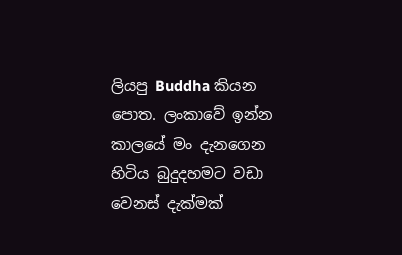ලියපු Buddha කියන පොත. ලංකාවේ ඉන්න කාලයේ මං දැනගෙන හිටිය බුදුදහමට වඩා වෙනස් දැක්මක්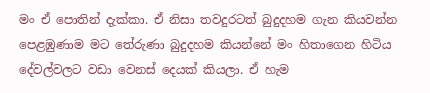මං ඒ පොතින් දැක්කා. ඒ නිසා තවදුරටත් බුදුදහම ගැන කියවන්න පෙළඹුණාම මට තේරුණා බුදුදහම කියන්නේ මං හිතාගෙන හිටිය දේවල්වලට වඩා වෙනස් දෙයක් කියලා. ඒ හැම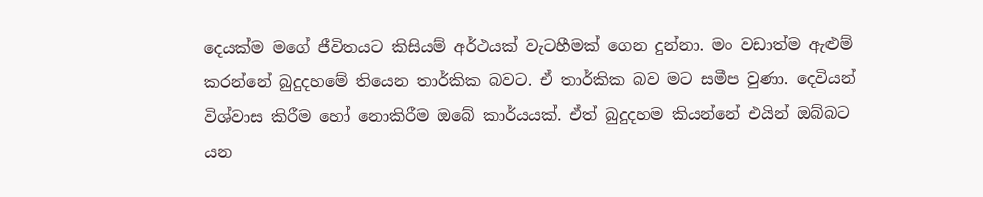දෙයක්ම මගේ ජීවිතයට කිසියම් අර්ථයක් වැටහීමක් ගෙන දුන්නා. මං වඩාත්ම ඇළුම් කරන්නේ බුදුදහමේ තියෙන තාර්කික බවට. ඒ තාර්කික බව මට සමීප වුණා. දෙවියන් විශ්වාස කිරීම හෝ නොකිරීම ඔබේ කාර්යයක්. ඒත් බුදුදහම කියන්නේ එයින් ඔබ්බට යන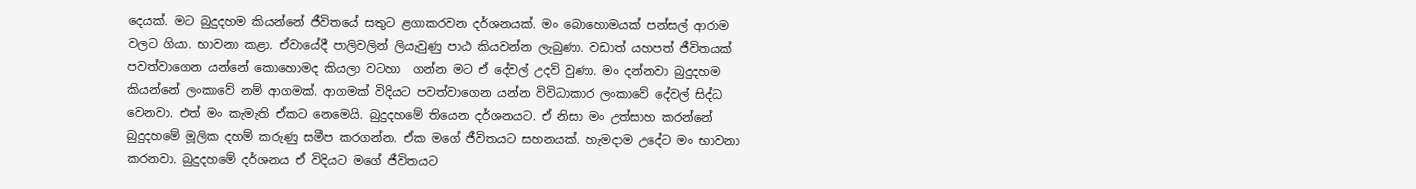දෙයක්. මට බුදුදහම කියන්නේ ජීවිතයේ සතුට ළගාකරවන දර්ශනයක්. මං බොහොමයක් පන්සල් ආරාම වලට ගියා. භාවනා කළා. ඒවායේදී පාලිවලින් ලියැවුණු පාඨ කියවන්න ලැබුණා. වඩාත් යහපත් ජීවිතයක් පවත්වාගෙන යන්නේ කොහොමද කියලා වටහා  ගන්න මට ඒ දේවල් උදව් වුණා. මං දන්නවා බුදුදහම කියන්නේ ලංකාවේ නම් ආගමක්. ආගමක් විදියට පවත්වාගෙන යන්න විවිධාකාර ලංකාවේ දේවල් සිද්ධ වෙනවා. එත් මං කැමැති ඒකට නෙමෙයි. බුදුදහමේ තියෙන දර්ශනයට. ඒ නිසා මං උත්සාහ කරන්නේ බුදුදහමේ මූලික දහම් කරුණු සමීප කරගන්න. ඒක මගේ ජීවිතයට සහනයක්. හැමදාම උදේට මං භාවනා කරනවා. බුදුදහමේ දර්ශනය ඒ විදියට මගේ ජීවිතයට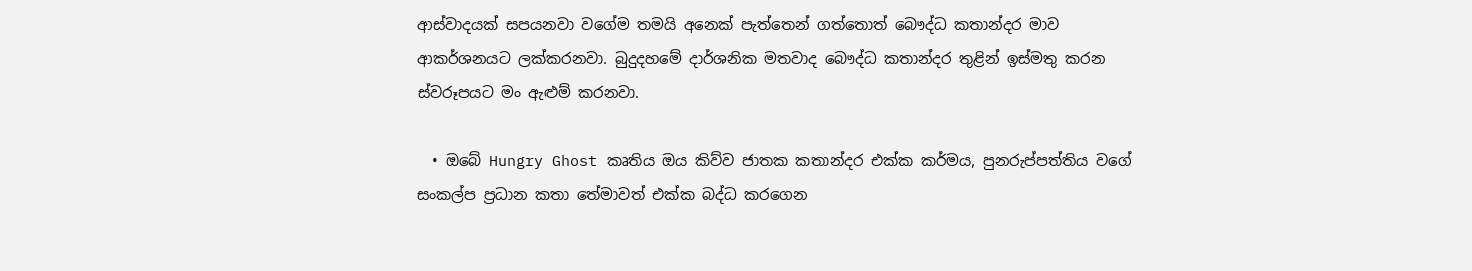ආස්වාදයක් සපයනවා වගේම තමයි අනෙක් පැත්තෙන් ගත්තොත් බෞද්ධ කතාන්දර මාව ආකර්ශනයට ලක්කරනවා. බුදුදහමේ දාර්ශනික මතවාද බෞද්ධ කතාන්දර තුළින් ඉස්මතු කරන ස්වරූපයට මං ඇළුම් කරනවා.

  • ඔබේ Hungry Ghost කෘතිය ඔය කිව්ව ජාතක කතාන්දර එක්ක කර්මය, පුනරුප්පත්තිය වගේ සංකල්ප ප්‍රධාන කතා තේමාවත් එක්ක බද්ධ කරගෙන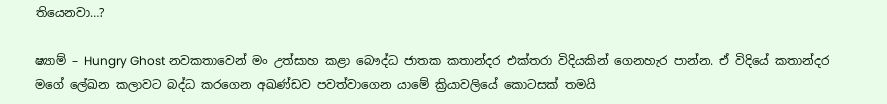තියෙනවා…?

ෂ්‍යාම් – Hungry Ghost නවකතාවෙන් මං උත්සාහ කළා බෞද්ධ ජාතක කතාන්දර එක්තරා විදියකින් ගෙනහැර පාන්න. ඒ විදියේ කතාන්දර මගේ ලේඛන කලාවට බද්ධ කරගෙන අඛණ්ඩව පවත්වාගෙන යාමේ ක්‍රියාවලියේ කොටසක් තමයි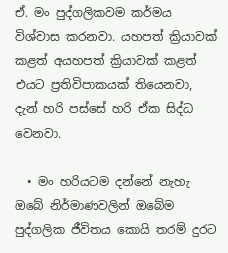ඒ. මං පුද්ගලිකවම කර්මය විශ්වාස කරනවා. යහපත් ක්‍රියාවක් කළත් අයහපත් ක්‍රියාවක් කළත් එයට ප්‍රතිවිපාකයක් තියෙනවා, දැන් හරි පස්සේ හරි ඒක සිද්ධ වෙනවා.

  • මං හරියටම දන්නේ නැහැ ඔබේ නිර්මාණවලින් ඔබේම පුද්ගලික ජීවිතය කොයි තරම් දුරට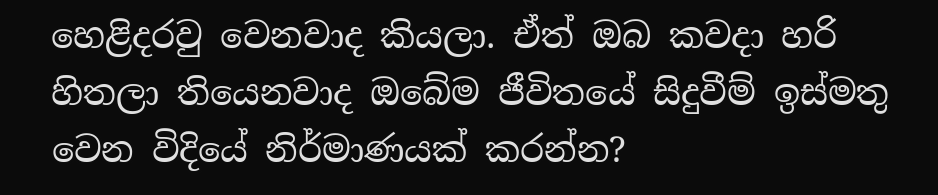හෙළිදරවු වෙනවාද කියලා. ඒත් ඔබ කවදා හරි හිතලා තියෙනවාද ඔබේම ජීවිතයේ සිදුවීම් ඉස්මතු වෙන විදියේ නිර්මාණයක් කරන්න?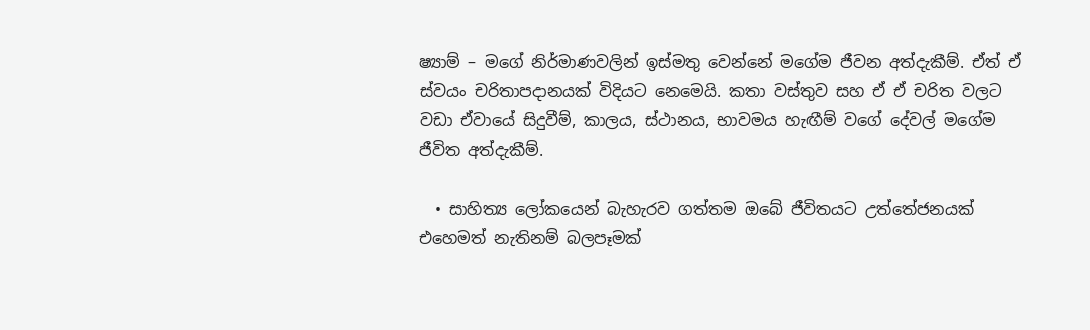ෂ්‍යාම් – මගේ නිර්මාණවලින් ඉස්මතු වෙන්නේ මගේම ජීවන අත්දැකීම්. ඒත් ඒ ස්වයං චරිතාපදානයක් විදියට නෙමෙයි. කතා වස්තුව සහ ඒ ඒ චරිත වලට වඩා ඒවායේ සිදුවීම්, කාලය, ස්ථානය, භාවමය හැඟීම් වගේ දේවල් මගේම ජීවිත අත්දැකීම්.

  • සාහිත්‍ය ලෝකයෙන් බැහැරව ගත්තම ඔබේ ජීවිතයට උත්තේජනයක් එහෙමත් නැතිනම් බලපෑමක්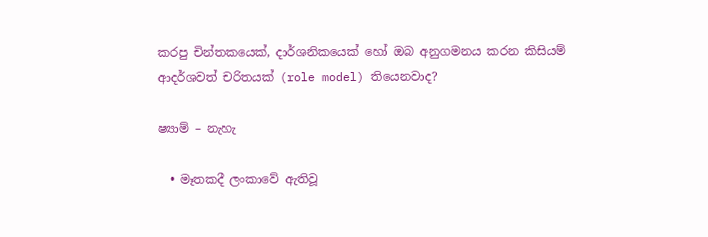කරපු චින්තකයෙක්, දාර්ශනිකයෙක් හෝ ඔබ අනුගමනය කරන කිසියම් ආදර්ශවත් චරිතයක් (role model) තියෙනවාද?

ෂ්‍යාම් – නැහැ

  • මෑතකදී ලංකාවේ ඇතිවූ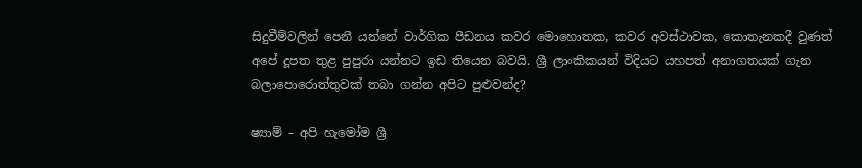සිදුවීම්වලින් පෙනී යන්නේ වාර්ගික පීඩනය කවර මොහොතක, කවර අවස්ථාවක, කොතැනකදී වුණත් අපේ දූපත තුළ පුපුරා යන්නට ඉඩ තියෙන බවයි. ශ්‍රී ලාංකිකයන් විදියට යහපත් අනාගතයක් ගැන බලාපොරොත්තුවක් තබා ගන්න අපිට පුළුවන්ද?

ෂ්‍යාම් – අපි හැමෝම ශ්‍රී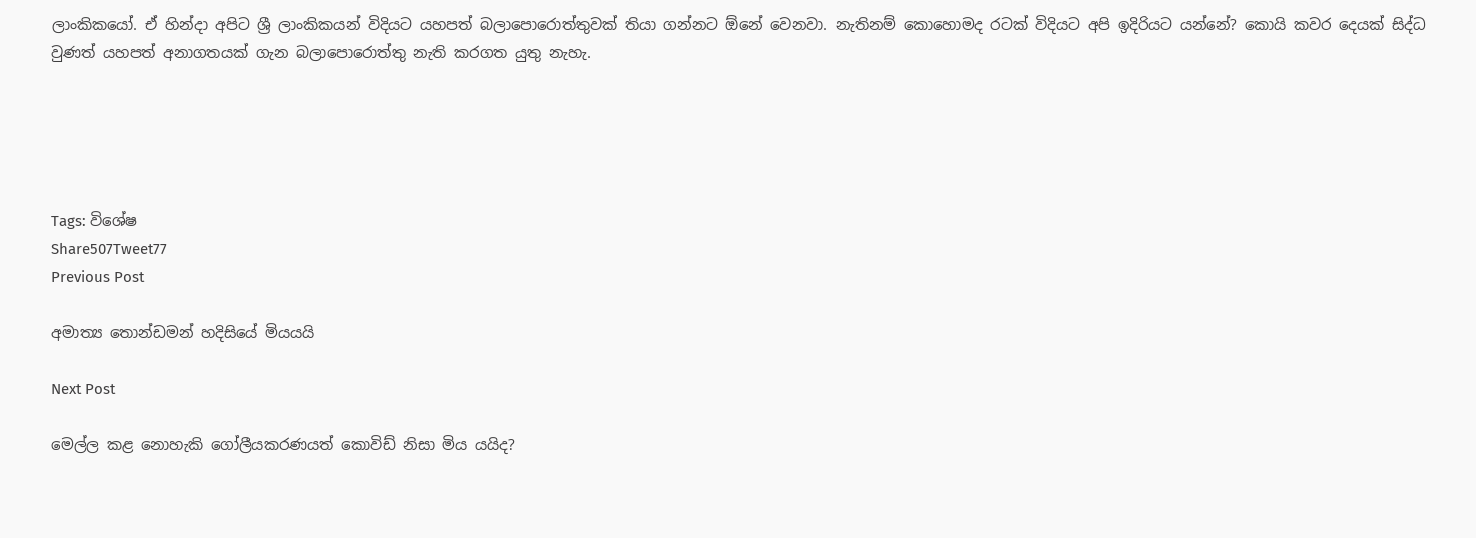ලාංකිකයෝ. ඒ හින්දා අපිට ශ්‍රී ලාංකිකයන් විදියට යහපත් බලාපොරොත්තුවක් තියා ගන්නට ඕනේ වෙනවා. නැතිනම් කොහොමද රටක් විදියට අපි ඉදිරියට යන්නේ? කොයි කවර දෙයක් සිද්ධ වුණත් යහපත් අනාගතයක් ගැන බලාපොරොත්තු නැති කරගත යුතු නැහැ.





Tags: විශේෂ
Share507Tweet77
Previous Post

අමාත්‍ය තොන්ඩමන් හදිසියේ මියයයි

Next Post

මෙල්ල කළ නොහැකි ගෝලීයකරණයත් කොවිඩ් නිසා මිය යයිද?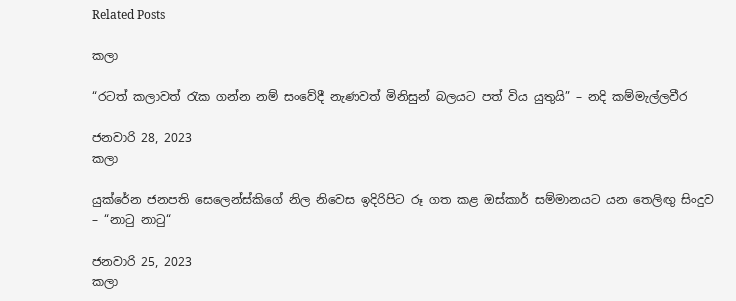Related Posts

කලා

“රටත් කලාවත් රැක ගන්න නම් සංවේදී නැණවත් මිනිසුන් බලයට පත් විය යුතුයි” – නදි කම්මැල්ලවීර

ජනවාරි 28, 2023
කලා

යුක්රේන ජනපති සෙලෙන්ස්කිගේ නිල නිවෙස ඉදිරිපිට රූ ගත කළ ඔස්කාර් සම්මානයට යන තෙලිඟු සිංදුව – “නාටු නාටු“

ජනවාරි 25, 2023
කලා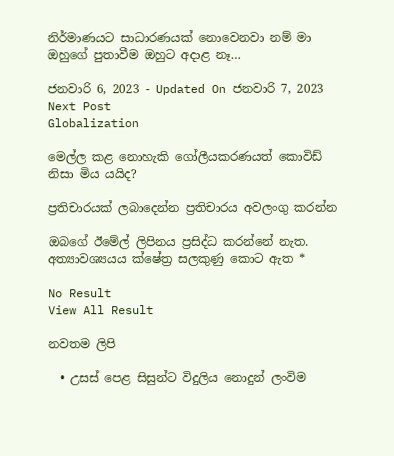නිර්මාණයට සාධාරණයක් නොවෙනවා නම් මා ඔහුගේ පුතාවීම ඔහුට අදාළ නෑ…

ජනවාරි 6, 2023 - Updated On ජනවාරි 7, 2023
Next Post
Globalization

මෙල්ල කළ නොහැකි ගෝලීයකරණයත් කොවිඩ් නිසා මිය යයිද?

ප්‍රතිචාරයක් ලබාදෙන්න ප්‍රතිචාරය අවලංගු කරන්න

ඔබගේ ඊමේල් ලිපිනය ප්‍රසිද්ධ කරන්නේ නැත. අත්‍යාවශ්‍යයය ක්ෂේත්‍ර සලකුණු කොට ඇත *

No Result
View All Result

නවතම ලිපි

  • උසස් පෙළ සිසුන්ට විදුලිය නොදුන් ලංවිම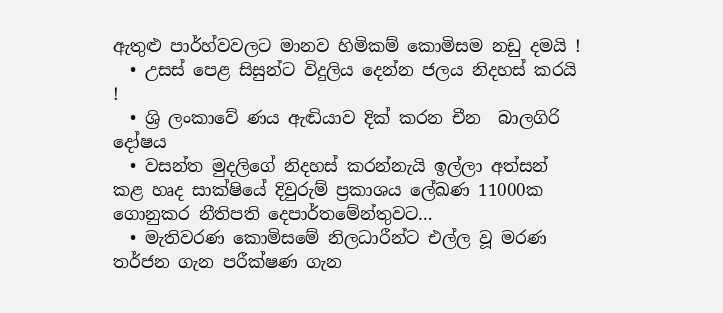ඇතුළු පාර්හ්වවලට මානව හිමිකම් කොමිසම නඩු දමයි !
  • උසස් පෙළ සිසුන්ට විදුලිය දෙන්න ජලය නිදහස් කරයි !
  • ශ්‍රි ලංකාවේ ණය ඇඬියාව දික් කරන චීන  බාලගිරි දෝෂය
  • වසන්ත මුදලිගේ නිදහස් කරන්නැයි ඉල්ලා අත්සන් කළ හෘද සාක්ෂියේ දිවුරුම් ප්‍රකාශය ලේඛණ 11000ක ගොනුකර නීතිපති දෙපාර්තමේන්තුවට…
  • මැතිවරණ කොමිසමේ නිලධාරීන්ට එල්ල වූ මරණ තර්ජන ගැන පරීක්ෂණ ගැන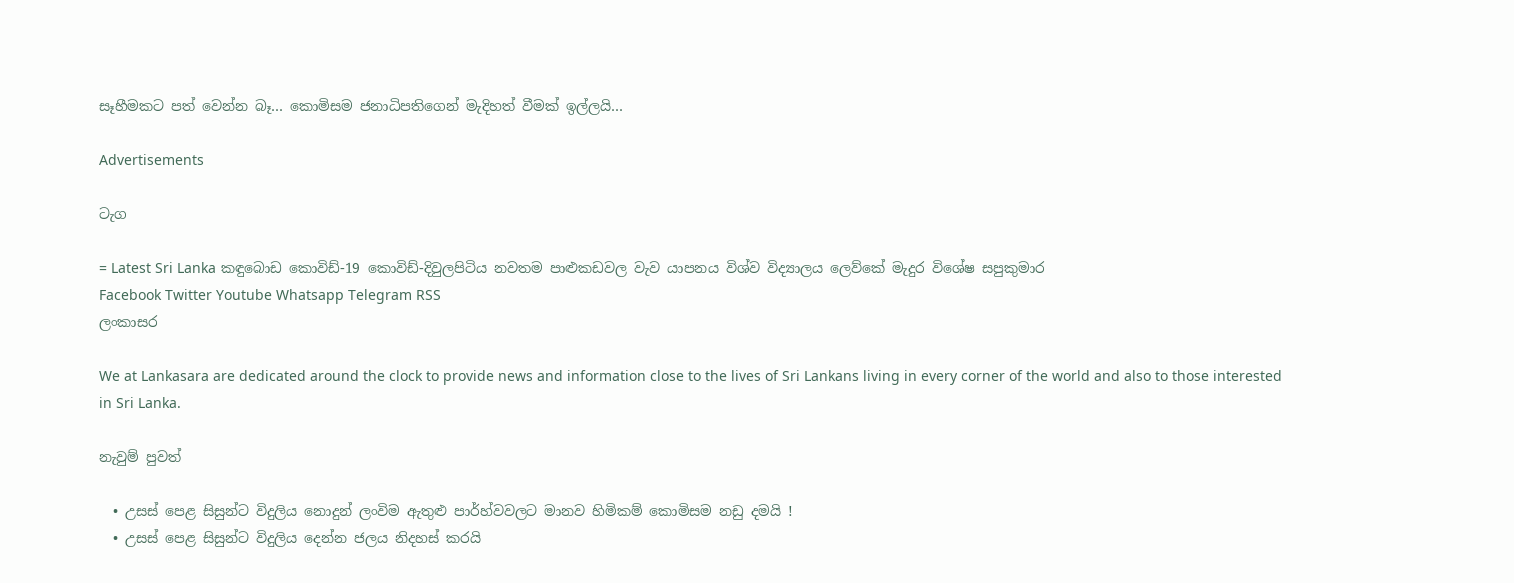සෑහීමකට පත් වෙන්න බෑ… කොමිසම ජනාධිපතිගෙන් මැදිහත් වීමක් ඉල්ලයි…

Advertisements

ටැග

= Latest Sri Lanka කඳුබොඩ කොවිඩ්-19 කොවිඩ්-දිවුලපිටිය නවතම පාළුකඩවල වැව යාපනය විශ්ව විද්‍යාලය ලෙව්කේ මැදුර විශේෂ සපුකුමාර
Facebook Twitter Youtube Whatsapp Telegram RSS
ලංකාසර

We at Lankasara are dedicated around the clock to provide news and information close to the lives of Sri Lankans living in every corner of the world and also to those interested in Sri Lanka.

නැවුම් පුවත්

  • උසස් පෙළ සිසුන්ට විදුලිය නොදුන් ලංවිම ඇතුළු පාර්හ්වවලට මානව හිමිකම් කොමිසම නඩු දමයි !
  • උසස් පෙළ සිසුන්ට විදුලිය දෙන්න ජලය නිදහස් කරයි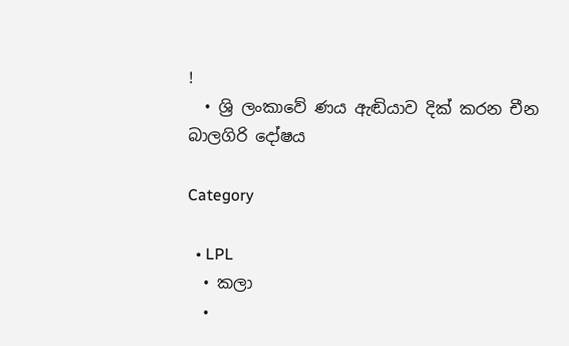!
  • ශ්‍රි ලංකාවේ ණය ඇඬියාව දික් කරන චීන  බාලගිරි දෝෂය

Category

  • LPL
  • කලා
  •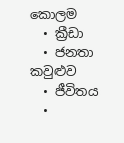කොලම
  • ක්‍රීඩා
  • ජනතා කවුළුව
  • ජීවිතය
  •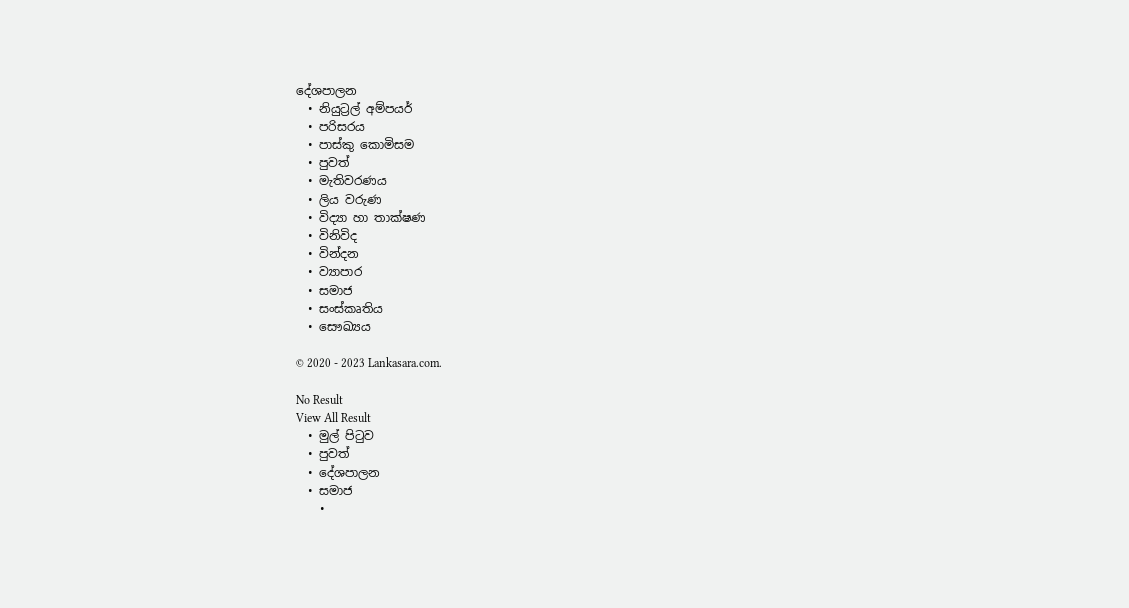දේශපාලන
  • නියුට්‍රල් අම්පයර්
  • පරිසරය
  • පාස්කු කොමිසම
  • පුවත්
  • මැතිවරණය
  • ලිය වරුණ
  • විද්‍යා හා තාක්ෂණ
  • විනිවිද
  • වින්දන
  • ව්‍යාපාර
  • සමාජ
  • සංස්කෘතිය
  • සෞඛ්‍යය

© 2020 - 2023 Lankasara.com.

No Result
View All Result
  • මුල් පිටුව
  • පුවත්
  • දේශපාලන
  • සමාජ
    •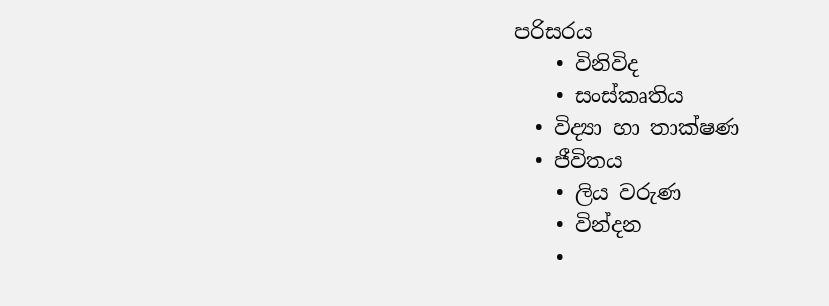පරිසරය
    • විනිවිද
    • සංස්කෘතිය
  • විද්‍යා හා තාක්ෂණ
  • ජීවිතය
    • ලිය වරුණ
    • වින්දන
    •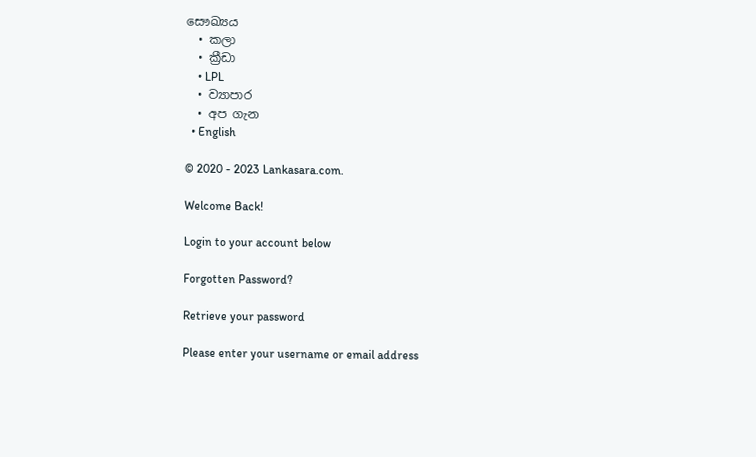සෞඛ්‍යය
  • කලා
  • ක්‍රීඩා
    • LPL
  • ව්‍යාපාර
  • අප ගැන
  • English

© 2020 - 2023 Lankasara.com.

Welcome Back!

Login to your account below

Forgotten Password?

Retrieve your password

Please enter your username or email address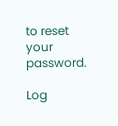to reset your password.

Log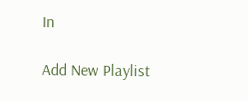In

Add New Playlist